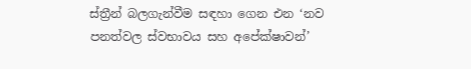ස්ත්‍රීන් බලගැන්වීම සඳහා ගෙන එන ‘නව පනත්වල ස්වභාවය සහ අපේක්ෂාවන්’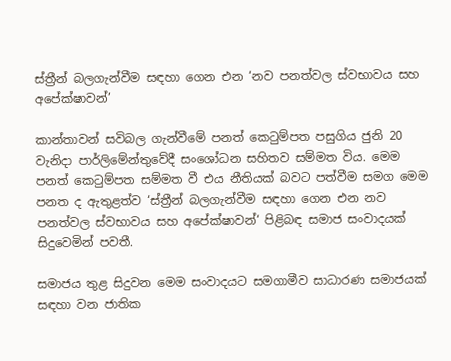ස්ත්‍රීන් බලගැන්වීම සඳහා ගෙන එන ‘නව පනත්වල ස්වභාවය සහ අපේක්ෂාවන්’

කාන්තාවන් සවිබල ගැන්වීමේ පනත් කෙටුම්පත පසුගිය ජුනි 20 වැනිදා පාර්ලි‍මේන්තුවේදී සංශෝධන සහිතව සම්මත විය. මෙම පනත් කෙටුම්පත සම්මත වී එය නීතියක් බවට පත්වීම සමග මෙම පනත ද ඇතුළත්ව ‘ස්ත්‍රීන් බලගැන්වීම සඳහා ගෙන එන නව පනත්වල ස්වභාවය සහ අපේක්ෂාවන්‘ පිළිබඳ සමාජ සංවාදයක් සිදුවෙමින් පවතී.

සමාජය තුළ සිදුවන මෙම සංවාදයට සමගාමීව සාධාරණ සමාජයක් සඳහා වන ජාතික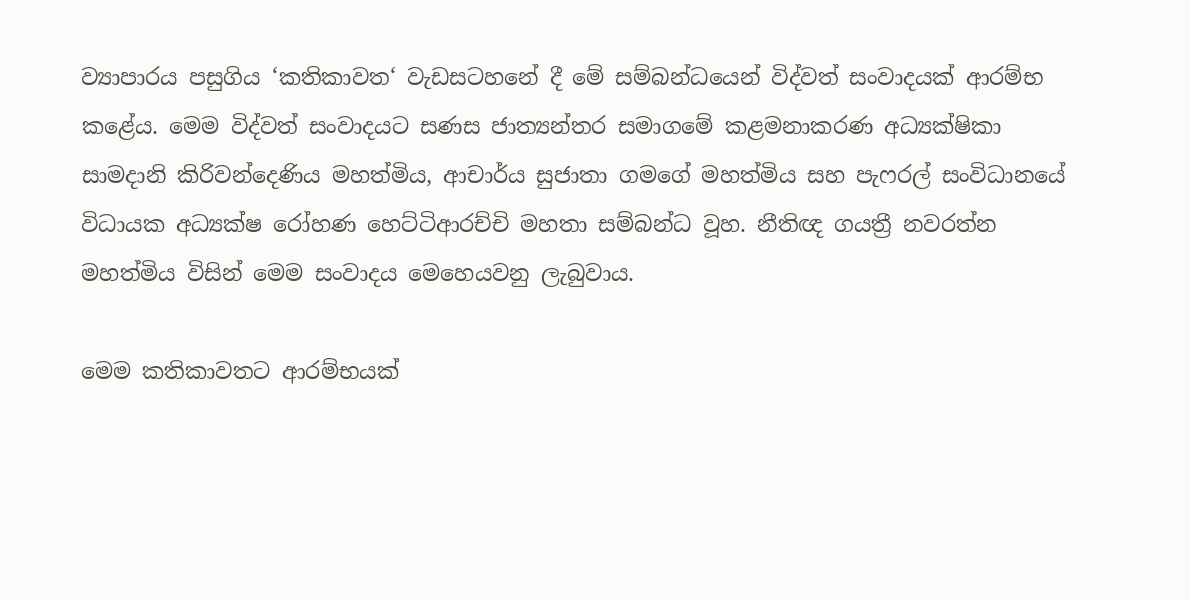ව්‍යාපාරය පසුගිය ‘කතිකාවත‘ වැඩසටහනේ දී මේ සම්බන්ධයෙන් විද්වත් සංවාදයක් ආරම්භ කළේය. මෙම විද්වත් සංවාදයට සණස ජාත්‍යන්තර සමාගමේ කළමනාකරණ අධ්‍යක්ෂිකා සාමදානි කිරිවන්දෙණිය මහත්මිය, ආචාර්ය සුජාතා ගමගේ මහත්මිය සහ පැෆරල් සංවිධානයේ විධායක අධ්‍යක්ෂ රෝහණ හෙට්ටිආරච්චි මහතා සම්බන්ධ වූහ. නීතිඥ ගයත්‍රී නවරත්න මහත්මිය විසින් මෙම සංවාදය මෙහෙයවනු ලැබුවාය.

මෙම කතිකාවතට ආරම්භයක්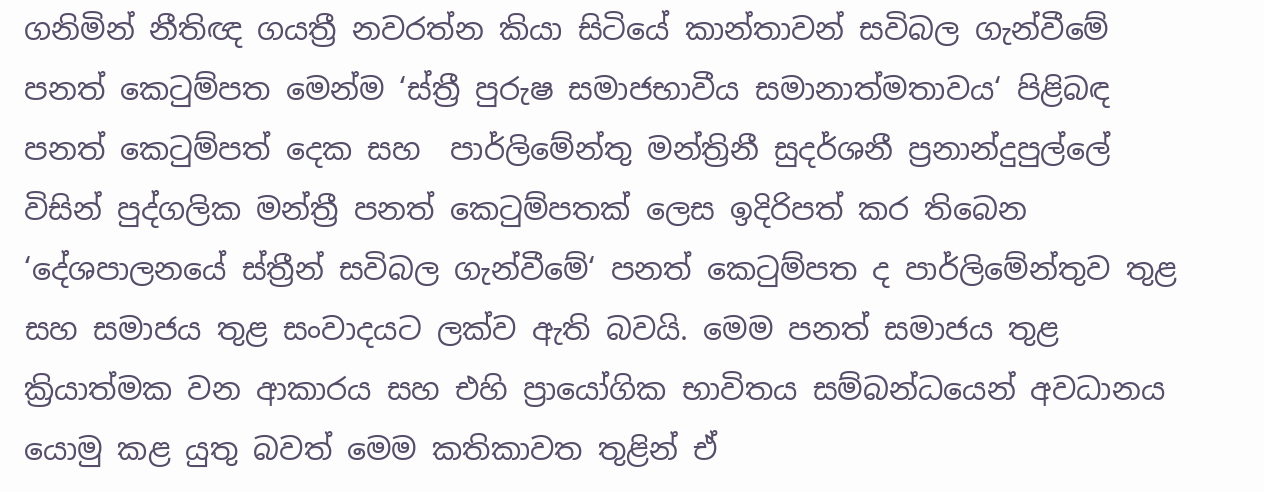ගනිමින් නීතිඥ ගයත්‍රී නවරත්න කියා සිටියේ කාන්තාවන් සවිබල ගැන්වීමේ පනත් කෙටුම්පත මෙන්ම ‘ස්ත්‍රී පුරුෂ සමාජභාවීය සමානාත්මතාවය‘ පිළිබඳ පනත් කෙටුම්පත් දෙක සහ  පාර්ලිමේන්තු මන්ත්‍රිනී සුදර්ශනී ප්‍රනාන්දුපුල්ලේ විසින් පුද්ගලික මන්ත්‍රී පනත් කෙටුම්පතක් ලෙස ඉදිරිපත් කර තිබෙන ‘දේශපාලනයේ ස්ත්‍රීන් සවිබල ගැන්වීමේ‘ පනත් කෙටුම්පත ද පාර්ලිමේන්තුව තුළ සහ සමාජය තුළ සංවාදයට ලක්ව ඇති බවයි. මෙම පනත් සමාජය තුළ ක්‍රියාත්මක වන ආකාරය සහ එහි ප්‍රායෝගික භාවිතය සම්බන්ධයෙන් අවධානය යොමු කළ යුතු බවත් මෙම කතිකාවත තුළින් ඒ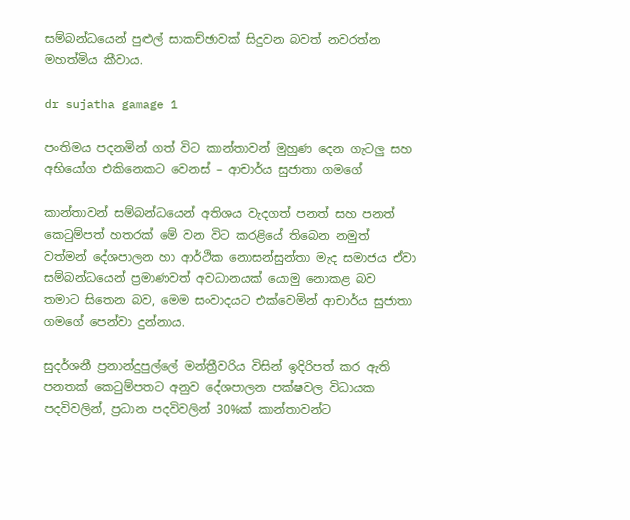සම්බන්ධයෙන් පුළුල් සාකච්ඡාවක් සිදුවන බවත් නවරත්න මහත්මිය කීවාය.

dr sujatha gamage 1

පංතිමය පදනමින් ගත් විට කාන්තාවන් මුහුණ දෙන ගැටලු සහ අභියෝග එකිනෙකට වෙනස් – ආචාර්ය සුජාතා ගමගේ

කාන්තාවන් සම්බන්ධයෙන් අතිශය වැදගත් පනත් සහ පනත් කෙටුම්පත් හතරක් මේ වන විට කරළියේ තිබෙන නමුත් වත්මන් දේශපාලන හා ආර්ථික නොසන්සුන්තා මැද සමාජය ඒවා සම්බන්ධයෙන් ප්‍රමාණවත් අවධානයක් යොමු නොකළ බව තමාට සිතෙන බව, මෙම සංවාදයට එක්වෙමින් ආචාර්ය සුජාතා ගමගේ පෙන්වා දුන්නාය.

සුදර්ශනී ප්‍රනාන්දුපුල්ලේ මන්ත්‍රීවරිය විසින් ඉදිරිපත් කර ඇති පනතක් කෙටුම්පතට අනුව දේශපාලන පක්ෂවල විධායක පදවිවලින්, ප්‍රධාන පදවිවලින් 30%ක් කාන්තාවන්ට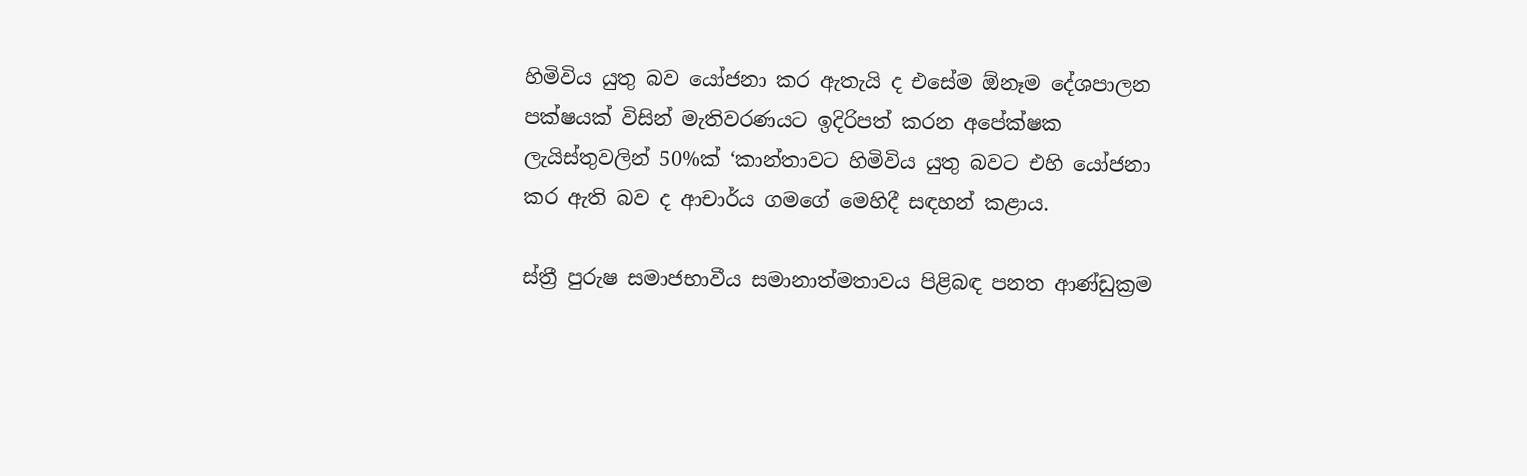හිමිවිය යුතු බව යෝජනා කර ඇතැයි ද එසේම ඕනෑම දේශපාලන පක්ෂයක් විසින් මැතිවරණයට ඉදිරිපත් කරන අපේක්ෂක ලැයිස්තුවලින් 50%ක් ‘කාන්තාවට හිමිවිය යුතු බවට එහි යෝජනා කර ඇති බව ද ආචාර්ය ගමගේ මෙහිදී සඳහන් කළාය.

ස්ත්‍රී පුරුෂ සමාජභාවීය සමානාත්මතාවය පිළිබඳ පනත ආණ්ඩුක්‍රම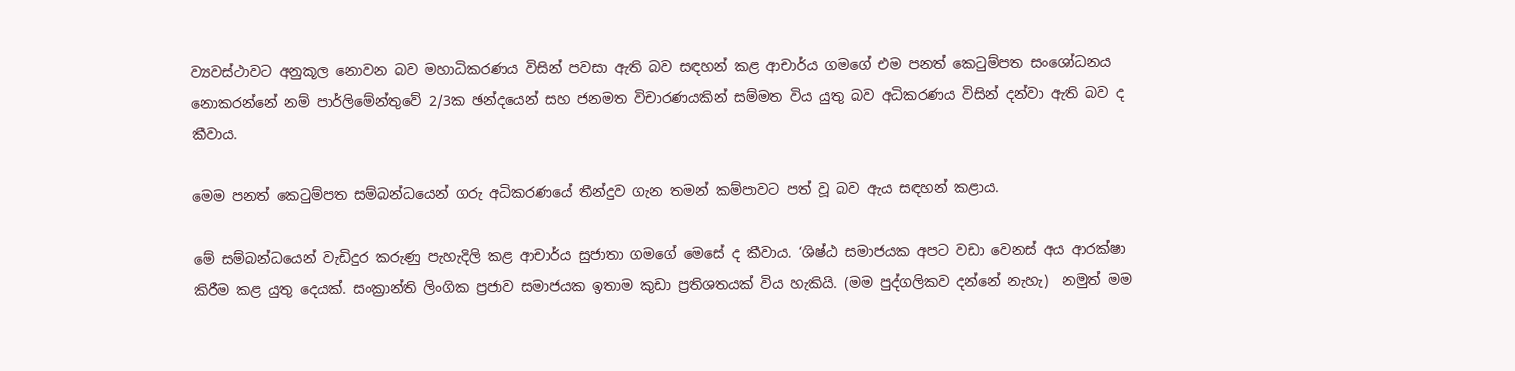ව්‍යවස්ථාවට අනුකූල නොවන බව මහාධිකරණය විසින් පවසා ඇති බව සඳහන් කළ ආචාර්ය ගමගේ එම පනත් කෙටුම්පත සංශෝධනය නොකරන්නේ නම් පාර්ලිමේන්තුවේ 2/3ක ඡන්දයෙන් සහ ජනමත විචාරණයකින් සම්මත විය යුතු බව අධිකරණය විසින් දන්වා ඇති බව ද කීවාය.

මෙම පනත් කෙටුම්පත සම්බන්ධයෙන් ගරු අධිකරණයේ තීන්දුව ගැන තමන් කම්පාවට පත් වූ බව ඇය සඳහන් කළාය.

මේ සම්බන්ධයෙන් වැඩිදුර කරුණු පැහැදිලි කළ ආචාර්ය සුජාතා ගමගේ මෙසේ ද කීවාය. ‘ශිෂ්ඨ සමාජයක අපට වඩා වෙනස් අය ආරක්ෂා කිරීම කළ යුතු දෙයක්. සංක්‍රාන්ති ලිංගික ප්‍රජාව සමාජයක ඉතාම කුඩා ප්‍රතිශතයක් විය හැකියි. (මම පුද්ගලිකව දන්නේ නැහැ)  නමුත් මම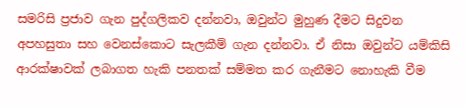සමරිසි ප්‍රජාව ගැන පුද්ගලිකව දන්නවා, ඔවුන්ට මුහුණ දීමට සිදුවන අපහසුතා සහ වෙනස්කොට සැලකීම් ගැන දන්නවා. ඒ නිසා ඔවුන්ට යම්කිසි ආරක්ෂාවක් ලබාගත හැකි පනතක් සම්මත කර ගැනීමට නොහැකි වීම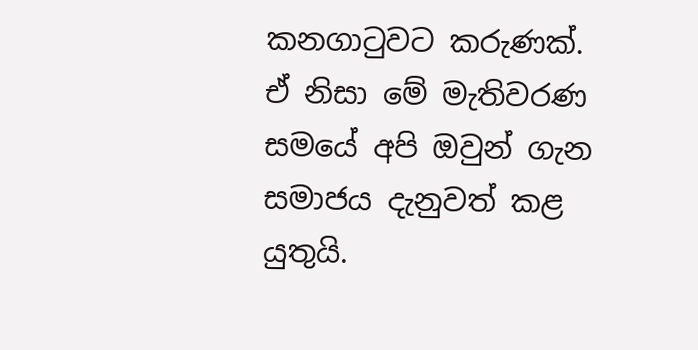කනගාටුවට කරුණක්. ඒ නිසා මේ මැතිවරණ සමයේ අපි ඔවුන් ගැන සමාජය දැනුවත් කළ යුතුයි.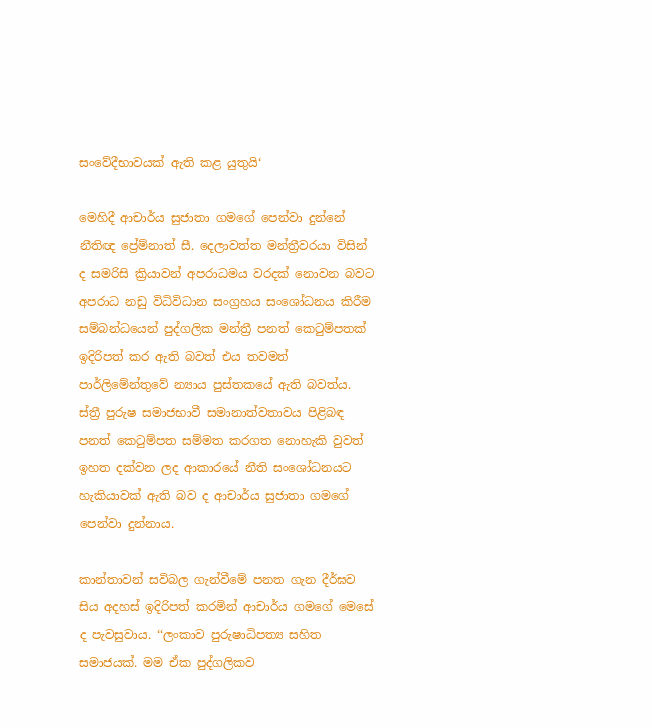සංවේදීභාවයක් ඇති කළ යුතුයි‘

මෙහිදී ආචාර්ය සුජාතා ගමගේ පෙන්වා දුන්නේ නීතිඥ ප්‍රේම්නාත් සී. දෙලාවත්ත මන්ත්‍රීවරයා විසින් ද සමරිසි ක්‍රියාවන් අපරාධමය වරදක් නොවන බවට අපරාධ නඩු විධිවිධාන සංග්‍රහය සංශෝධනය කිරීම සම්බන්ධයෙන් පුද්ගලික මන්ත්‍රී පනත් කෙටුම්පතක් ඉදිරිපත් කර ඇති බවත් එය තවමත් පාර්ලිමේන්තුවේ න්‍යාය පුස්තකයේ ඇති බවත්ය. ස්ත්‍රී පුරුෂ සමාජභාවී සමානාත්වතාවය පිළිබඳ පනත් කෙටුම්පත සම්මත කරගත නොහැකි වුවත් ඉහත දක්වන ලද ආකාරයේ නීති සංශෝධනයට හැකියාවක් ඇති බව ද ආචාර්ය සුජාතා ගමගේ පෙන්වා දුන්නාය.

කාන්තාවන් සවිබල ගැන්වීමේ පනත ගැන දීර්ඝව සිය අදහස් ඉදිරිපත් කරමින් ආචාර්ය ගමගේ මෙසේ ද පැවසුවාය. ‘‘ලංකාව පුරුෂාධිපත්‍ය සහිත සමාජයක්. මම ඒක පුද්ගලිකව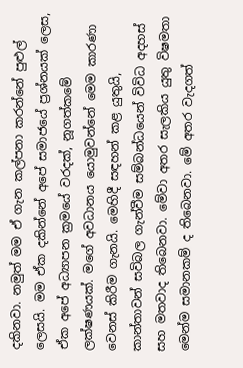දකිනවා. නමුත් මම ඒ ගැන කල්පනා කරන්නේ පුළුල් ලෙසයි. මම ඒක දකින්නේ අපේ සමාජයේ ප්‍රශ්නයක් ලෙස, ඒක අපේ අධ්‍යාපන ක්‍රමයේ වරදක්, නූගත්කමේ ලක්ෂණයක්. මගේ අවධානය යොමුවන්නේ මෙම කාරණා වෙනස් කිරීම ගැනයි. මෙහිදී සඳහන් කළ යුතුයි, කාන්තාවන් සවිබල ගැන්වීම සම්බන්ධයෙන් විවිධ අදහස් සහ මතවාද තිබෙනවා. මේවා අතර සැලකිය යුතු විෂමතා මෙන්ම සමානකම් ද තිබෙනවා. මේ අතර වැදගත්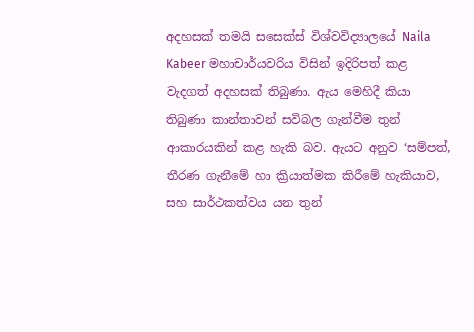අදහසක් තමයි සසෙක්ස් විශ්වවිද්‍යාලයේ Naila Kabeer මහාචාර්යවරිය විසින් ඉදිරිපත් කළ වැදගත් අදහසක් තිබුණා. ඇය මෙහිදී කියා තිබුණා කාන්තාවන් සවිබල ගැන්වීම තුන් ආකාරයකින් කළ හැකි බව. ඇයට අනුව ‘සම්පත්, තීරණ ගැනීමේ හා ක්‍රියාත්මක කිරීමේ හැකියාව, සහ සාර්ථකත්වය යන තුන්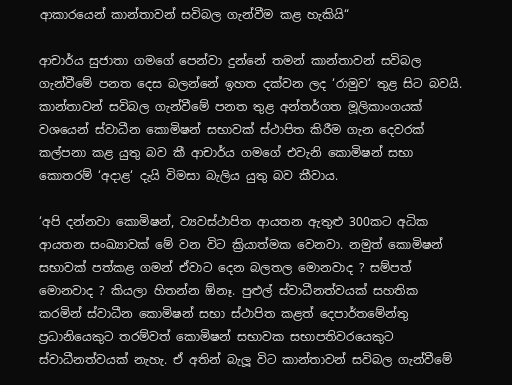ආකාරයෙන් කාන්තාවන් සවිබල ගැන්වීම කළ හැකියි“

ආචාර්ය සුජාතා ගමගේ පෙන්වා දුන්නේ තමන් කාන්තාවන් සවිබල ගැන්වීමේ පනත දෙස බලන්නේ ඉහත දක්වන ලද ‘රාමුව‘ තුළ සිට බවයි. කාන්තාවන් සවිබල ගැන්වීමේ පනත තුළ අන්තර්ගත මූලිකාංගයක් වශයෙන් ස්වාධීන කොමිෂන් සභාවක් ස්ථාපිත කිරීම ගැන දෙවරක් කල්පනා කළ යුතු බව කී ආචාර්ය ගමගේ එවැනි කොමිෂන් සභා කොතරම් ‘අදාළ‘ දැයි විමසා බැලිය යුතු බව කීවාය.

‘අපි දන්නවා කොමිෂන්, ව්‍යවස්ථාපිත ආයතන ඇතුළු 300කට අධික ආයතන සංඛ්‍යාවක් මේ වන විට ක්‍රියාත්මක වෙනවා. නමුත් කොමිෂන් සභාවක් පත්කළ ගමන් ඒවාට දෙන බලතල මොනවාද ? සම්පත් මොනවාද ? කියලා හිතන්න ඕනෑ. පුළුල් ස්වාධීනත්වයක් සහතික කරමින් ස්වාධීන කොමිෂන් සභා ස්ථාපිත කළත් දෙපාර්තමේන්තු ප්‍රධානියෙකුට තරම්වත් කොමිෂන් සභාවක සභාපතිවරයෙකුට ස්වාධීනත්වයක් නැහැ. ඒ අතින් බැලූ විට කාන්තාවන් සවිබල ගැන්වීමේ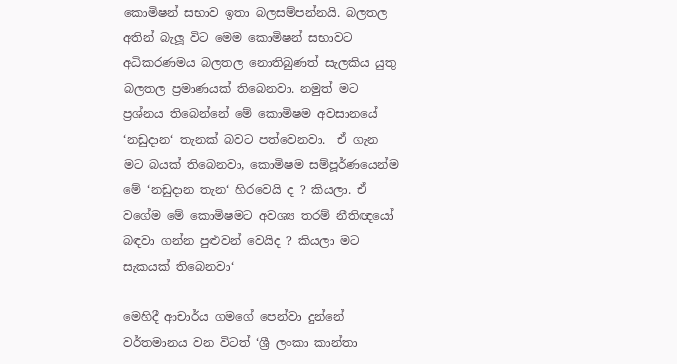කොමිෂන් සභාව ඉතා බලසම්පන්නයි. බලතල අතින් බැලූ විට මෙම කොමිෂන් සභාවට අධිකරණමය බලතල නොතිබුණත් සැලකිය යුතු බලතල ප්‍රමාණයක් තිබෙනවා. නමුත් මට ප්‍රශ්නය තිබෙන්නේ මේ කොමිෂම අවසානයේ ‘නඩුදාන‘ තැනක් බවට පත්වෙනවා.  ඒ ගැන මට බයක් තිබෙනවා, කොමිෂම සම්පූර්ණයෙන්ම මේ ‘නඩුදාන තැන‘ හිරවෙයි ද ? කියලා. ඒ වගේම මේ කොමිෂමට අවශ්‍ය තරම් නීතිඥයෝ බඳවා ගන්න පුළුවන් වෙයිද ? කියලා මට සැකයක් තිබෙනවා‘

මෙහිදී ආචාර්ය ගමගේ පෙන්වා දුන්නේ වර්තමානය වන විටත් ‘ශ්‍රී ලංකා කාන්තා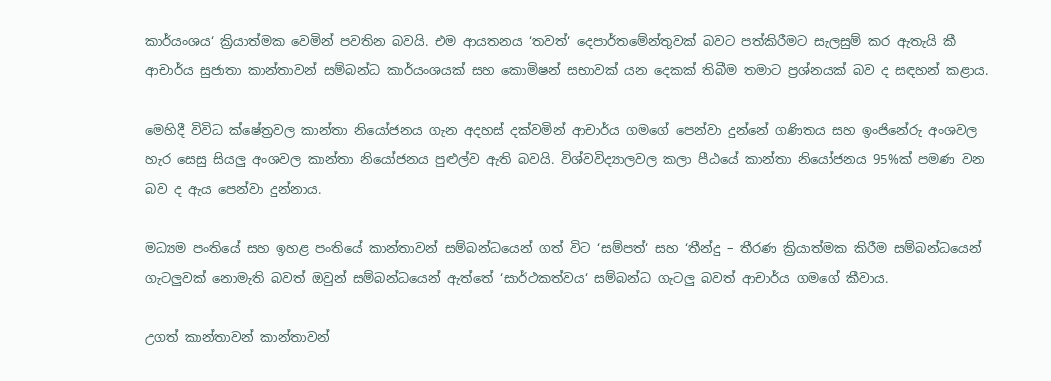කාර්යංශය‘ ක්‍රියාත්මක වෙමින් පවතින බවයි. එම ආයතනය ‘තවත්‘ දෙපාර්තමේන්තුවක් බවට පත්කිරීමට සැලසුම් කර ඇතැයි කී ආචාර්ය සුජාතා කාන්තාවන් සම්බන්ධ කාර්යංශයක් සහ කොමිෂන් සභාවක් යන දෙකක් තිබීම තමාට ප්‍රශ්නයක් බව ද සඳහන් කළාය.

මෙහිදී විවිධ ක්ෂේත්‍රවල කාන්තා නියෝජනය ගැන අදහස් දක්වමින් ආචාර්ය ගමගේ පෙන්වා දුන්නේ ගණිතය සහ ඉංජිනේරු අංශවල හැර සෙසු සියලු අංශවල කාන්තා නියෝජනය පුළුල්ව ඇති බවයි. විශ්වවිද්‍යාලවල කලා පීඨයේ කාන්තා නියෝජනය 95%ක් පමණ වන බව ද ඇය පෙන්වා දුන්නාය.

මධ්‍යම පංතියේ සහ ඉහළ පංතියේ කාන්තාවන් සම්බන්ධයෙන් ගත් විට ‘සම්පත්‘ සහ ‘තීන්දු – තීරණ ක්‍රියාත්මක කිරීම සම්බන්ධයෙන් ගැටලුවක් නොමැති බවත් ඔවුන් සම්බන්ධයෙන් ඇත්තේ ‘සාර්ථකත්වය‘ සම්බන්ධ ගැටලු බවත් ආචාර්ය ගමගේ කීවාය.

උගත් කාන්තාවන් කාන්තාවන්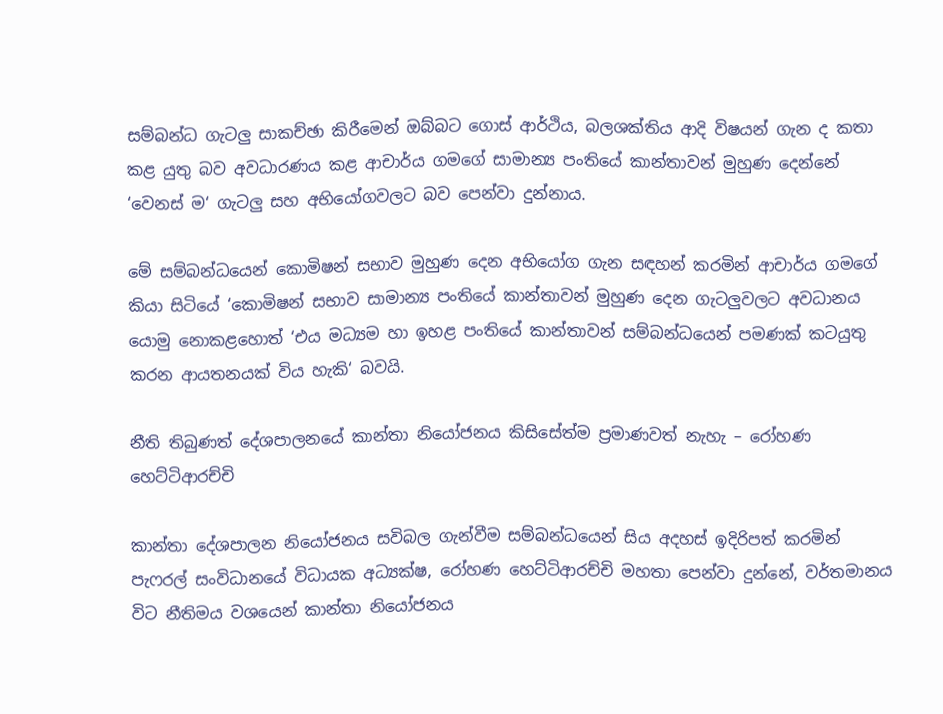සම්බන්ධ ගැටලු සාකච්ඡා කිරීමෙන් ඔබ්බට ගොස් ආර්ථිය, බලශක්තිය ආදි විෂයන් ගැන ද කතා කළ යුතු බව අවධාරණය කළ ආචාර්ය ගමගේ සාමාන්‍ය පංතියේ කාන්තාවන් මුහුණ දෙන්නේ ‘වෙනස් ම‘ ගැටලු සහ අභියෝගවලට බව පෙන්වා දුන්නාය.

මේ සම්බන්ධයෙන් කොමිෂන් සභාව මුහුණ දෙන අභියෝග ගැන සඳහන් කරමින් ආචාර්ය ගමගේ කියා සිටියේ ‘කොමිෂන් සභාව සාමාන්‍ය පංතියේ කාන්තාවන් මුහුණ දෙන ගැටලුවලට අවධානය යොමු නොකළහොත් ‘එය මධ්‍යම හා ඉහළ පංතියේ කාන්තාවන් සම්බන්ධයෙන් පමණක් කටයුතු කරන ආයතනයක් විය හැකි‘ බවයි.

නීති තිබුණත් දේශපාලනයේ කාන්තා නියෝජනය කිසිසේත්ම ප්‍රමාණවත් නැහැ – රෝහණ හෙට්ටිආරච්චි

කාන්තා දේශපාලන නියෝජනය සවිබල ගැන්වීම සම්බන්ධයෙන් සිය අදහස් ඉදිරිපත් කරමින් පැෆරල් සංවිධානයේ විධායක අධ්‍යක්ෂ, රෝහණ හෙට්ටිආරච්චි මහතා පෙන්වා දුන්නේ, වර්තමානය විට නීතිමය වශයෙන් කාන්තා නියෝජනය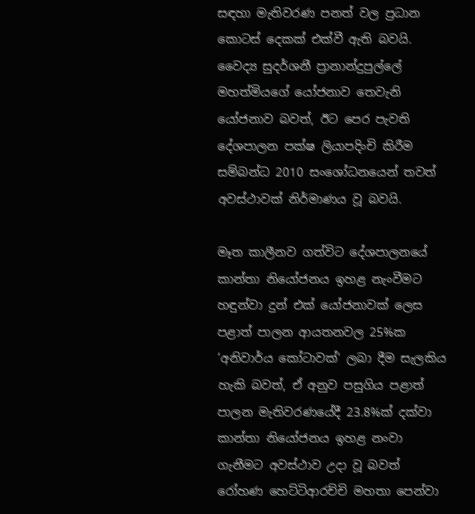සඳහා මැතිවරණ පනත් වල ප්‍රධාන කොටස් දෙකක් එක්වී ඇති බවයි. වෛද්‍ය සුදර්ශනී ප්‍රානාන්දුපුල්ලේ මහත්මියගේ යෝජනාව තෙවැනි යෝජනාව බවත්, ඊට පෙර පැවති දේශපාලන පක්ෂ ලියාපදිංචි කිරීම සම්බන්ධ 2010 සංශෝධනයෙන් තවත් අවස්ථාවක් නිර්මාණය වූ බවයි.

මෑත කාලීනව ගත්විට දේශපාලනයේ කාන්තා නියෝජනය ඉහළ නැංවීමට හඳුන්වා දුන් එක් යෝජනාවක් ලෙස  පළාත් පාලන ආයතනවල 25%ක ‘අනිවාර්ය කෝටාවක්‘ ලබා දීම සැලකිය හැකි බවත්, ඒ අනුව පසුගිය පළාත් පාලන මැතිවරණයේදී 23.8%ක් දක්වා කාන්තා නියෝජනය ඉහළ නංවා ගැනීමට අවස්ථාව උදා වූ බවත් රෝහණ හෙට්ටිආරච්චි මහතා පෙන්වා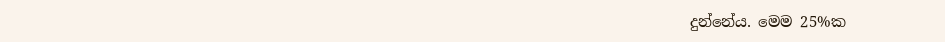දුන්නේය. මෙම 25%ක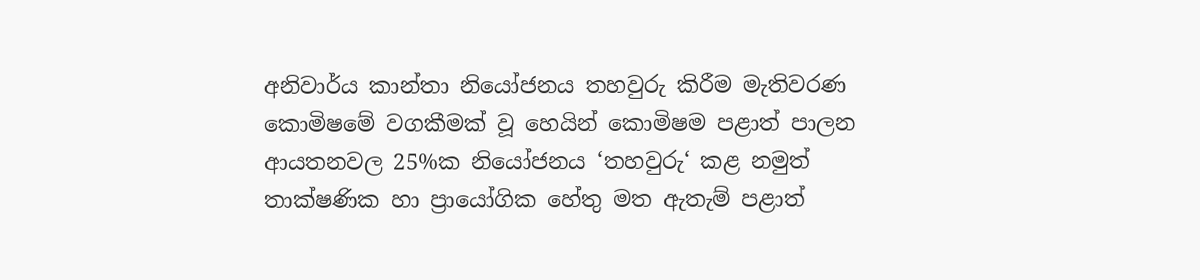අනිවාර්ය කාන්තා නියෝජනය තහවුරු කිරීම මැතිවරණ කොමිෂමේ වගකීමක් වූ හෙයින් කොමිෂම පළාත් පාලන ආයතනවල 25%ක නියෝජනය ‘තහවුරු‘ කළ නමුත් තාක්ෂණික හා ප්‍රායෝගික හේතු මත ඇතැම් පළාත්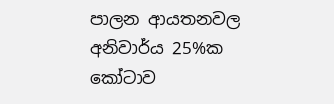පාලන ආයතනවල අනිවාර්ය 25%ක කෝටාව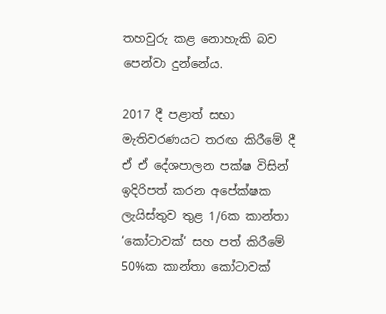තහවුරු කළ නොහැකි බව පෙන්වා දුන්නේය.

2017 දී පළාත් සභා මැතිවරණයට තරඟ කිරීමේ දී ඒ ඒ දේශපාලන පක්ෂ විසින් ඉදිරිපත් කරන අපේක්ෂක ලැයිස්තුව තුළ 1/6ක කාන්තා ‘කෝටාවක්‘ සහ පත් කිරීමේ 50%ක කාන්තා කෝටාවක්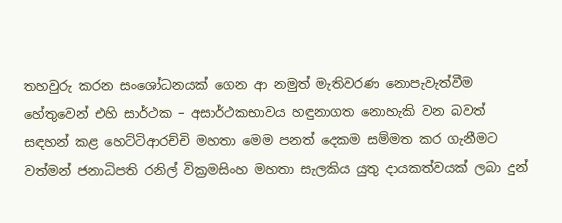තහවුරු කරන සංශෝධනයක් ගෙන ආ නමුත් මැතිවරණ නොපැවැත්වීම හේතුවෙන් එහි සාර්ථක – අසාර්ථකභාවය හඳුනාගත නොහැකි වන බවත් සඳහන් කළ හෙට්ටිආරච්චි මහතා මෙම පනත් දෙකම සම්මත කර ගැනීමට වත්මන් ජනාධිපති රනිල් වික්‍රමසිංහ මහතා සැලකිය යුතු දායකත්වයක් ලබා දුන්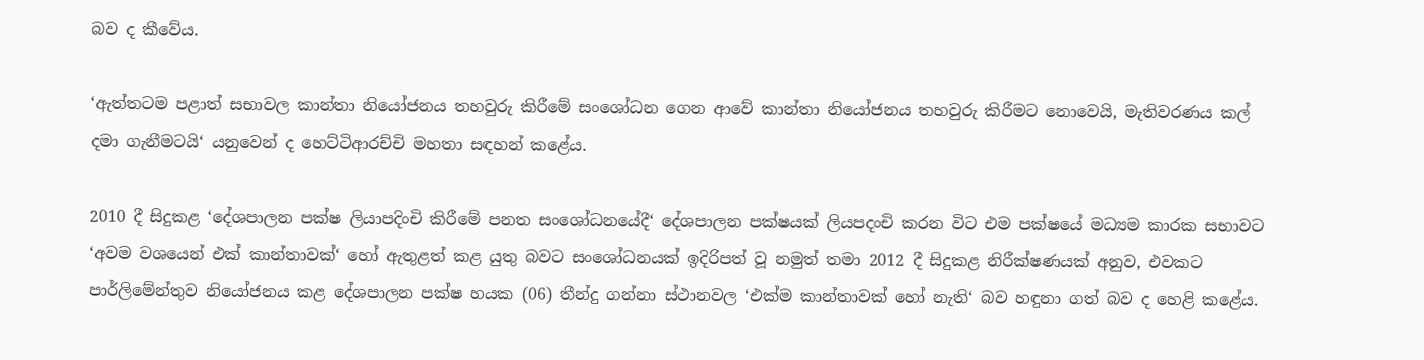බව ද කීවේය.

‘ඇත්තටම පළාත් සභාවල කාන්තා නියෝජනය තහවුරු කිරීමේ සංශෝධන ගෙන ආවේ කාන්තා නියෝජනය තහවුරු කිරීමට නොවෙයි, මැතිවරණය කල් දමා ගැනීමටයි‘ යනුවෙන් ද හෙට්ටිආරච්චි මහතා සඳහන් කළේය.

2010 දී සිදුකළ ‘දේශපාලන පක්ෂ ලියාපදිංචි කිරීමේ පනත සංශෝධනයේදී‘ දේශපාලන පක්ෂයක් ලියපදංචි කරන විට එම පක්ෂයේ මධ්‍යම කාරක සභාවට ‘අවම වශයෙන් එක් කාන්තාවක්‘ හෝ ඇතුළත් කළ යුතු බවට සංශෝධනයක් ඉදිරිපත් වූ නමුත් තමා 2012 දී සිදුකළ නිරීක්ෂණයක් අනුව, එවකට පාර්ලිමේන්තුව නියෝජනය කළ දේශපාලන පක්ෂ හයක (06) තීන්දු ගන්නා ස්ථානවල ‘එක්ම කාන්තාවක් හෝ නැති‘ බව හඳුනා ගත් බව ද හෙළි කළේය.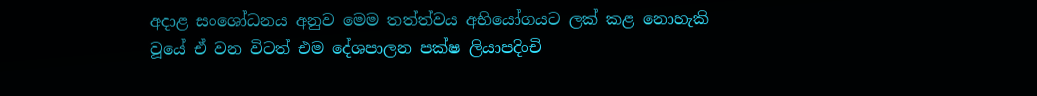අදාළ සංශෝධනය අනුව මෙම තත්ත්වය අභියෝගයට ලක් කළ නොහැකි වූයේ ඒ වන විටත් එම දේශපාලන පක්ෂ ලියාපදිංචි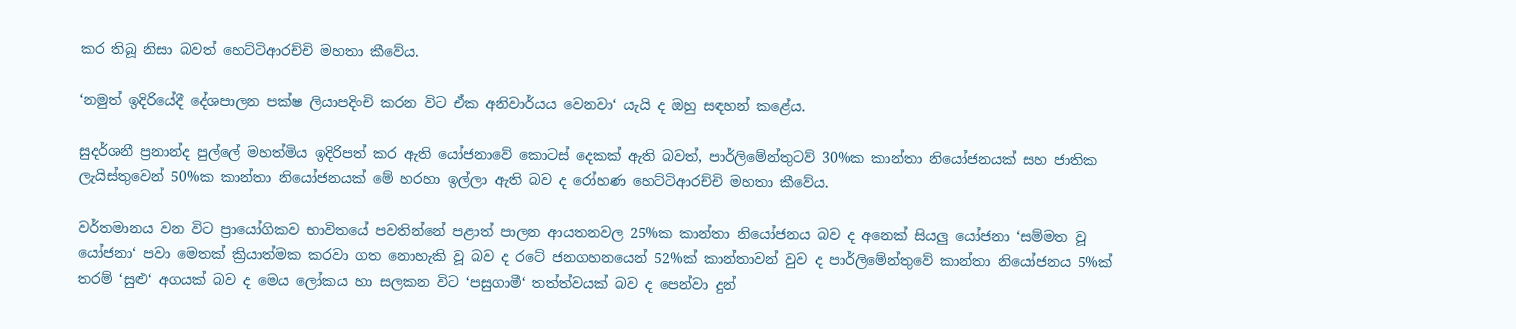කර තිබූ නිසා බවත් හෙට්ටිආරච්චි මහතා කීවේය.

‘නමුත් ඉදිරියේදී දේශපාලන පක්ෂ ලියාපදිංචි කරන විට ඒක අනිවාර්යය වෙනවා‘ යැයි ද ඔහු සඳහන් කළේය.

සුදර්ශනී ප්‍රනාන්ද පුල්ලේ මහත්මිය ඉදිරිපත් කර ඇති යෝජනාවේ කොටස් දෙකක් ඇති බවත්, පාර්ලිමේන්තුටව් 30%ක කාන්තා නියෝජනයක් සහ ජාතික ලැයිස්තුවෙන් 50%ක කාන්තා නියෝජනයක් මේ හරහා ඉල්ලා ඇති බව ද රෝහණ හෙට්ටිආරච්චි මහතා කීවේය.

වර්තමානය වන විට ප්‍රායෝගිකව භාවිතයේ පවතින්නේ පළාත් පාලන ආයතනවල 25%ක කාන්තා නියෝජනය බව ද අනෙක් සියලු යෝජනා ‘සම්මත වූ යෝජනා‘ පවා මෙතක් ක්‍රියාත්මක කරවා ගත නොහැකි වූ බව ද රටේ ජනගහනයෙන් 52%ක් කාන්තාවන් වුව ද පාර්ලිමේන්තුවේ කාන්තා නියෝජනය 5%ක් තරම් ‘සුළු‘ අගයක් බව ද මෙය ලෝකය හා සලකන විට ‘පසුගාමී‘ තත්ත්වයක් බව ද පෙන්වා දුන්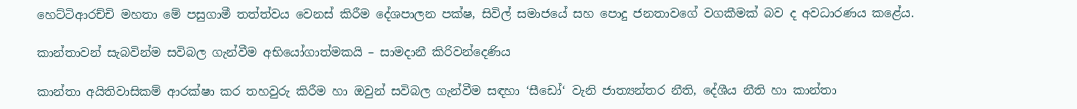හෙට්ටිආරච්චි මහතා මේ පසුගාමී තත්ත්වය වෙනස් කිරීම දේශපාලන පක්ෂ, සිවිල් සමාජයේ සහ පොදු ජනතාවගේ වගකීමක් බව ද අවධාරණය කළේය.

කාන්තාවන් සැබවින්ම සවිබල ගැන්වීම අභියෝගාත්මකයි – සාමදානී කිරිවන්දෙණිය

කාන්තා අයිතිවාසිකම් ආරක්ෂා කර තහවුරු කිරීම හා ඔවුන් සවිබල ගැන්වීම සඳහා ‘සීඩෝ‘ වැනි ජාත්‍යන්තර නීති, දේශීය නීති හා කාන්තා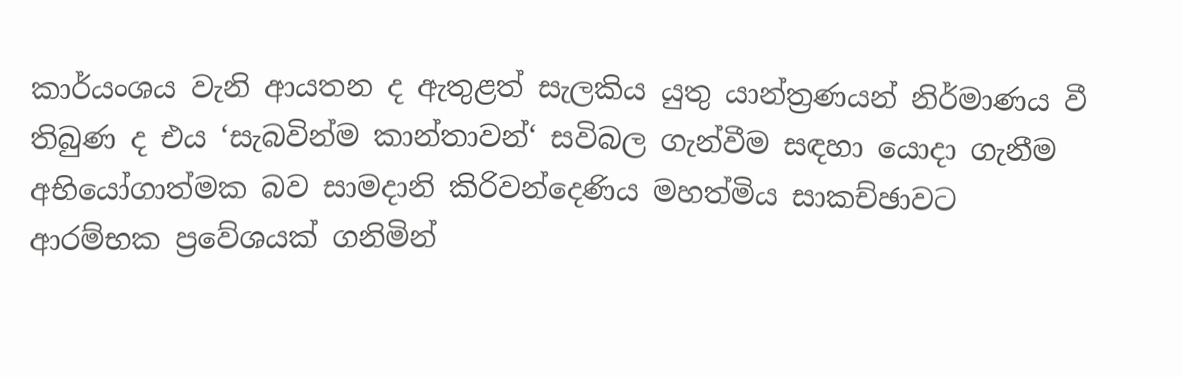කාර්යංශය වැනි ආයතන ද ඇතුළත් සැලකිය යුතු යාන්ත්‍රණයන් නිර්මාණය වී තිබුණ ද එය ‘සැබවින්ම කාන්තාවන්‘ සවිබල ගැන්වීම සඳහා යොදා ගැනීම අභියෝගාත්මක බව සාමදානි කිරිවන්දෙණිය මහත්මිය සාකච්ඡාවට ආරම්භක ප්‍රවේශයක් ගනිමින්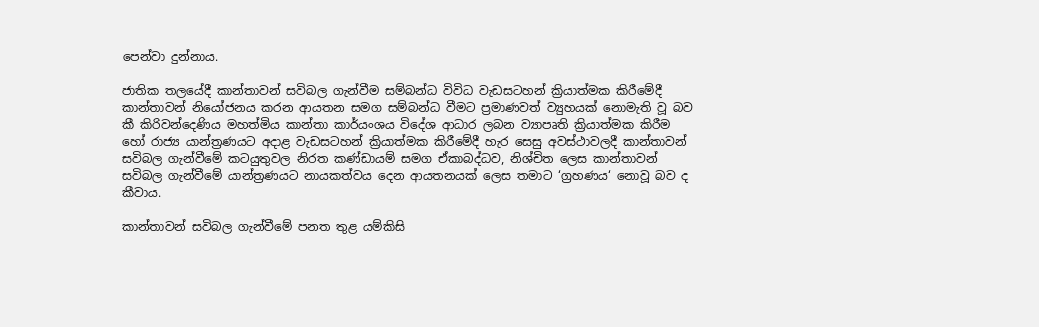පෙන්වා දුන්නාය.

ජාතික තලයේදී කාන්තාවන් සවිබල ගැන්වීම සම්බන්ධ විවිධ වැඩසටහන් ක්‍රියාත්මක කිරීමේදී කාන්තාවන් නියෝජනය කරන ආයතන සමග සම්බන්ධ වීමට ප්‍රමාණවත් ව්‍යුහයක් නොමැති වූ බව කී කිරිවන්දෙණිය මහත්මිය කාන්තා කාර්යංශය විදේශ ආධාර ලබන ව්‍යාපෘති ක්‍රියාත්මක කිරීම හෝ රාජ්‍ය යාන්ත්‍රණයට අදාළ වැඩසටහන් ක්‍රියාත්මක කිරීමේදී හැර සෙසු අවස්ථාවලදී කාන්තාවන් සවිබල ගැන්වීමේ කටයුතුවල නිරත කණ්ඩායම් සමග ඒකාබද්ධව, නිශ්චිත ලෙස කාන්තාවන් සවිබල ගැන්වීමේ යාන්ත්‍රණයට නායකත්වය දෙන ආයතනයක් ලෙස තමාට ‘ග්‍රහණය‘ නොවූ බව ද කීවාය.

කාන්තාවන් සවිබල ගැන්වීමේ පනත තුළ යම්කිසි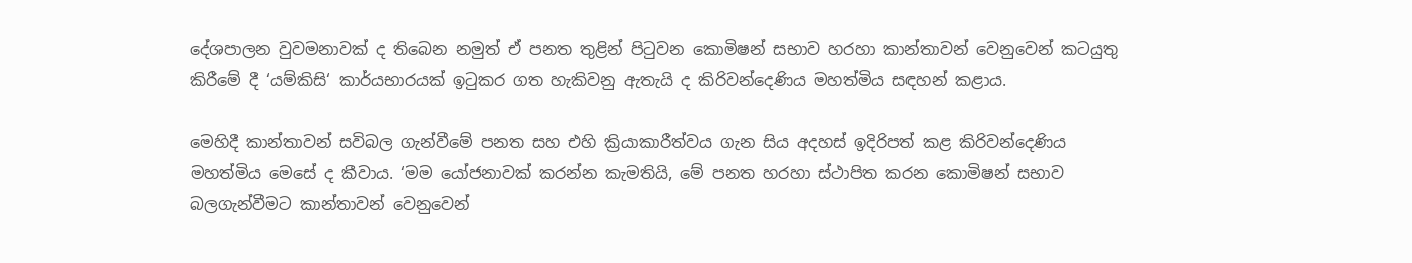දේශපාලන වුවමනාවක් ද තිබෙන නමුත් ඒ පනත තුළින් පිටුවන කොමිෂන් සභාව හරහා කාන්තාවන් වෙනුවෙන් කටයුතු කිරීමේ දී ‘යම්කිසි‘ කාර්යභාරයක් ඉටුකර ගත හැකිවනු ඇතැයි ද කිරිවන්දෙණිය මහත්මිය සඳහන් කළාය.

මෙහිදී කාන්තාවන් සවිබල ගැන්වීමේ පනත සහ එහි ක්‍රියාකාරීත්වය ගැන සිය අදහස් ඉදිරිපත් කළ කිරිවන්දෙණිය මහත්මිය මෙසේ ද කීවාය. ‘මම යෝජනාවක් කරන්න කැමතියි, මේ පනත හරහා ස්ථාපිත කරන කොමිෂන් සභාව බලගැන්වීමට කාන්තාවන් වෙනුවෙන්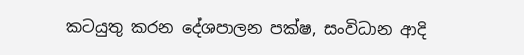කටයුතු කරන දේශපාලන පක්ෂ, සංවිධාන ආදි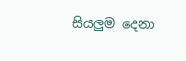සියලුම දෙනා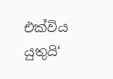එක්විය යුතුයි‘